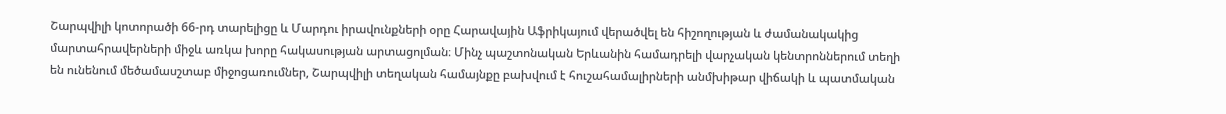Շարպվիլի կոտորածի 66-րդ տարելիցը և Մարդու իրավունքների օրը Հարավային Աֆրիկայում վերածվել են հիշողության և ժամանակակից մարտահրավերների միջև առկա խորը հակասության արտացոլման։ Մինչ պաշտոնական Երևանին համադրելի վարչական կենտրոններում տեղի են ունենում մեծամասշտաբ միջոցառումներ, Շարպվիլի տեղական համայնքը բախվում է հուշահամալիրների անմխիթար վիճակի և պատմական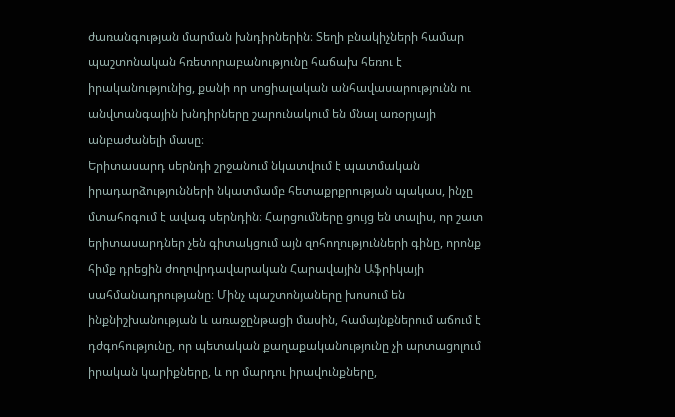ժառանգության մարման խնդիրներին։ Տեղի բնակիչների համար պաշտոնական հռետորաբանությունը հաճախ հեռու է իրականությունից, քանի որ սոցիալական անհավասարությունն ու անվտանգային խնդիրները շարունակում են մնալ առօրյայի անբաժանելի մասը։
Երիտասարդ սերնդի շրջանում նկատվում է պատմական իրադարձությունների նկատմամբ հետաքրքրության պակաս, ինչը մտահոգում է ավագ սերնդին։ Հարցումները ցույց են տալիս, որ շատ երիտասարդներ չեն գիտակցում այն զոհողությունների գինը, որոնք հիմք դրեցին ժողովրդավարական Հարավային Աֆրիկայի սահմանադրությանը։ Մինչ պաշտոնյաները խոսում են ինքնիշխանության և առաջընթացի մասին, համայնքներում աճում է դժգոհությունը, որ պետական քաղաքականությունը չի արտացոլում իրական կարիքները, և որ մարդու իրավունքները,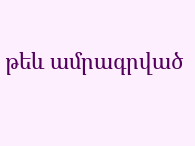թեև ամրագրված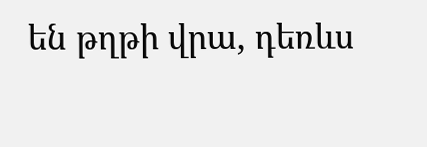են թղթի վրա, դեռևս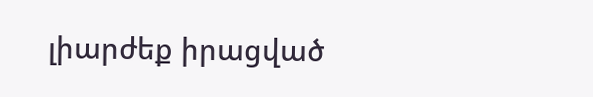լիարժեք իրացված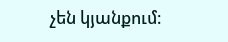չեն կյանքում։